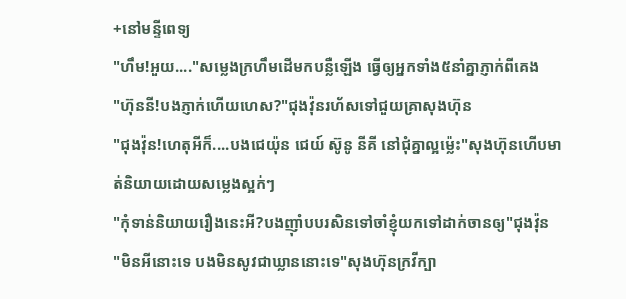+នៅមន្ទីពេទ្យ
"ហឹម!អួយ...."សម្លេងក្រហឹមដើមកបន្លឺឡើង ធ្វើឲ្យអ្នកទាំង៥នាំគ្នាភ្ញាក់ពីគេង
"ហ៊ុននី!បងភ្ញាក់ហើយហេស?"ជុងវ៉ុនរហ័សទៅជួយគ្រាសុងហ៊ុន
"ជុងវ៉ុន!ហេតុអីក៏....បងជេយ៉ុន ជេយ៍ ស៊ូនូ នីគី នៅជុំគ្នាល្អម្ល៉េះ"សុងហ៊ុនហើបមាត់និយាយដោយសម្លេងស្អក់ៗ
"កុំទាន់និយាយរឿងនេះអី?បងញុាំបបរសិនទៅចាំខ្ញុំយកទៅដាក់ចានឲ្យ"ជុងវ៉ុន
"មិនអីនោះទេ បងមិនសូវជាឃ្លាននោះទេ"សុងហ៊ុនក្រវីក្បា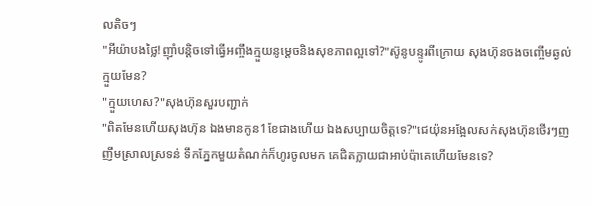លតិចៗ
"អីយ៉ាបងថ្លៃ!ញុាំបន្តិចទៅធ្វើអញ្ចឹងក្មួយនូម្ដេចនិងសុខភាពល្អទៅ?"ស៊ូនូបន្ទូរពីក្រោយ សុងហ៊ុនចងចញ្ចើមឆ្ងល់ ក្មួយមែន?
"ក្មួយហេស?"សុងហ៊ុនសួរបញ្ជាក់
"ពិតមែនហើយសុងហ៊ុន ឯងមានកូន1ខែជាងហើយ ឯងសប្បាយចិត្តទេ?"ជេយ៉ុនអង្អែលសក់សុងហ៊ុនថើរៗញញឹមស្រាលស្រទន់ ទឹកភ្នែកមួយតំណក់ក៏ហូរចូលមក គេជិតក្លាយជាអាប់ប៉ាគេហើយមែនទេ?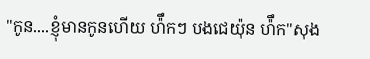"កូន....ខ្ញុំមានកូនហើយ ហ៉ឹកៗ បងជេយ៉ុន ហ៉ឹក"សុង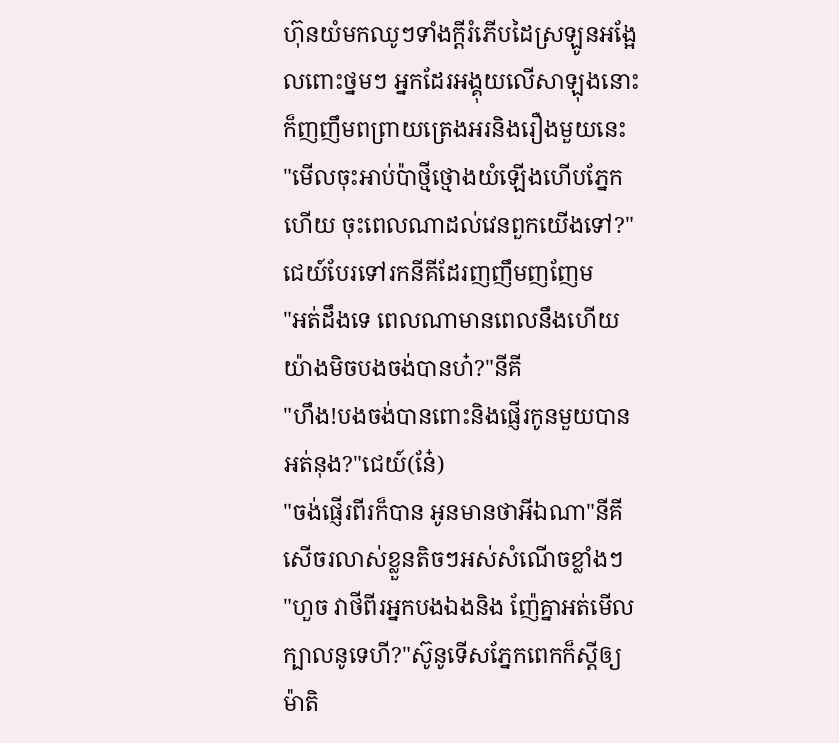ហ៊ុនយំមកឈូៗទាំងក្ដីរំភើបដៃស្រឡូនអង្អែលពោះថ្នមៗ អ្នកដែរអង្គុយលើសាឡុងនោះក៏ញញឹមពព្រាយត្រេងអរនិងរឿងមួយនេះ
"មើលចុះអាប់ប៉ាថ្មីថ្មោងយំឡើងហើបភ្នែកហើយ ចុះពេលណាដល់វេនពួកយើងទៅ?"ជេយ៍បែរទៅរកនីគីដែរញញឹមញញែម
"អត់ដឹងទេ ពេលណាមានពេលនឹងហើយ យ៉ាងមិចបងចង់បានហ៎?"នីគី
"ហឹង!បងចង់បានពោះនិងផ្ញើរកូនមួយបានអត់នុង?"ជេយ៍(នែ៎)
"ចង់ផ្ញើរពីរក៏បាន អូនមានថាអីឯណា"នីគីសើចរលាស់ខ្លួនតិចៗអស់សំណើចខ្លាំងៗ
"ហួច វាថីពីរអ្នកបងឯងនិង ញ៉ែគ្នាអត់មើលក្បាលនូទេហី?"ស៊ូនូទើសភ្នែកពេកក៏ស្ដីឲ្យម៉ាតិ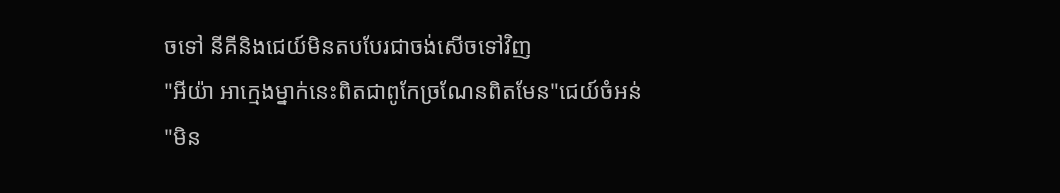ចទៅ នីគីនិងជេយ៍មិនតបបែរជាចង់សើចទៅវិញ
"អីយ៉ា អាក្មេងម្នាក់នេះពិតជាពូកែច្រណែនពិតមែន"ជេយ៍ចំអន់
"មិន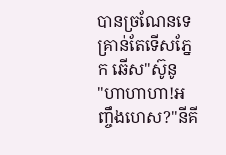បានច្រណែនទេគ្រាន់តែទើសភ្នែក ឆើស"ស៊ូនូ
"ហាហាហា!អញ្ចឹងហេស?"នីគី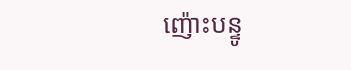ញ៉ោះបន្ទូ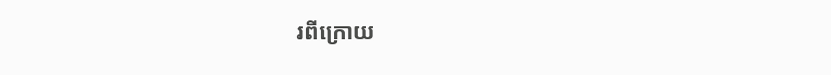រពីក្រោយ